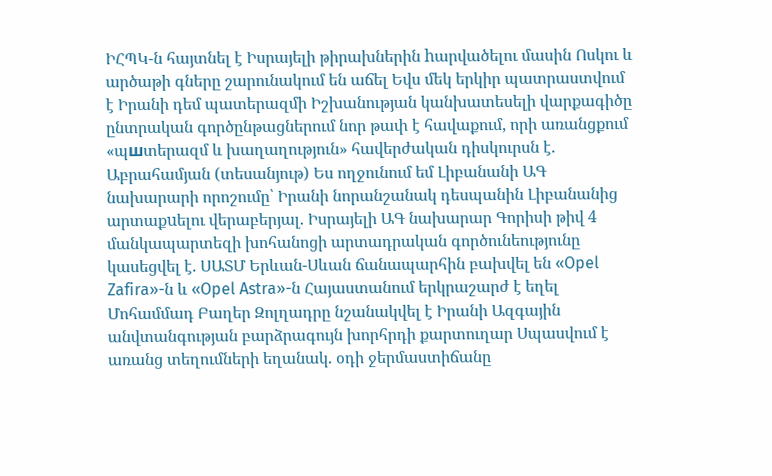ԻՀՊԿ-ն հայտնել է Իսրայելի թիրախներին hարվածելու մասին Ոսկու և արծաթի գները շարունակում են աճել Եվս մեկ երկիր պատրաստվում է Իրանի դեմ պատերազմի Իշխանության կանխատեսելի վարքագիծը ընտրական գործընթացներում նոր թափ է հավաքում, որի առանցքում «պшտերազմ և խաղաղություն» հավերժական դիսկուրսն է. Աբրահամյան (տեսանյութ) Ես ողջունում եմ Լիբանանի ԱԳ նախարարի որոշումը՝ Իրանի նորանշանակ դեսպանին Լիբանանից արտաքuելու վերաբերյալ. Իսրայելի ԱԳ նախարար Գորիսի թիվ 4 մանկապարտեզի խոհանոցի արտադրական գործունեությունը կասեցվել է. ՍԱՏՄ Երևան-Սևան ճանապարհին բախվել են «Opel Zafira»-ն և «Opel Astra»-ն Հայաստանում երկրաշարժ է եղել Մոհամմադ Բաղեր Զոլղադրը նշանակվել է Իրանի Ազգային անվտանգության բարձրագույն խորհրդի քարտուղար Սպասվում է առանց տեղումների եղանակ. օդի ջերմաստիճանը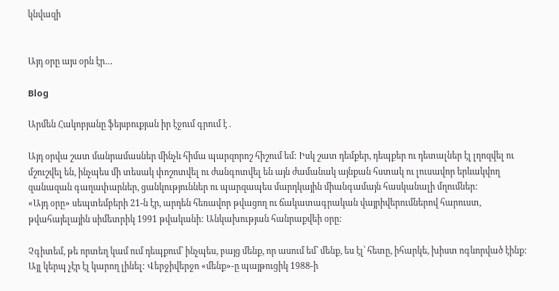կնվազի


Այդ օրը այս օրն էր…

Blog

Արմեն Հակոբյանը ֆեյսբուքյան իր էջում գրում է .

Այդ օրվա շատ մանրամասներ մինչև հիմա պարզորոշ հիշում եմ: Իսկ շատ դեմքեր, դեպքեր ու դետալներ էլ լղոզվել ու մշուշվել են, ինչպես մի տեսակ փոշոտվել ու ժանգոտվել են այն ժամանակ այնքան հստակ ու լուսավոր երևակվող զանազան գաղափարներ, ցանկություններ ու պարզապես մարդկային միանգամայն հասկանալի մղումներ:
«Այդ օրը» սեպտեմբերի 21-ն էր, արդեն հեռավոր թվացող ու ճակատագրական վայրիվերումներով հարուստ, թվահայելային սիմետրիկ 1991 թվականի: Անկախության հանրաքվեի օրը:

Չգիտեմ, թե որտեղ կամ ում դեպքում՝ ինչպես, բայց մենք, որ ասում եմ՝ մենք, ես էլ՝ հետը, իհարկե, խիստ ոգևորված էինք: Այլ կերպ չէր էլ կարող լինել: Վերջիվերջո «մենք»-ը պայթուցիկ 1988-ի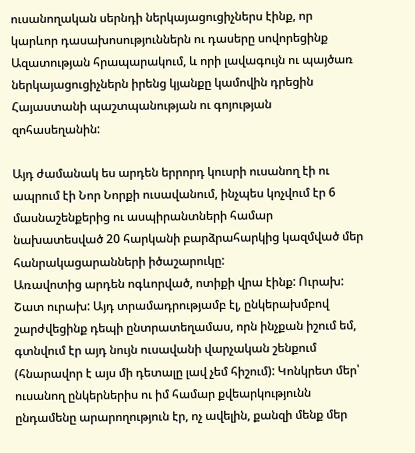ուսանողական սերնդի ներկայացուցիչներս էինք, որ կարևոր դասախոսություններն ու դասերը սովորեցինք Ազատության հրապարակում, և որի լավագույն ու պայծառ ներկայացուցիչներն իրենց կյանքը կամովին դրեցին Հայաստանի պաշտպանության ու գոյության զոհասեղանին:

Այդ ժամանակ ես արդեն երրորդ կուսրի ուսանող էի ու ապրում էի Նոր Նորքի ուսավանում, ինչպես կոչվում էր 6 մասնաշենքերից ու ասպիրանտների համար նախատեսված 20 հարկանի բարձրահարկից կազմված մեր հանրակացարանների իծաշարուկը:
Առավոտից արդեն ոգևորված, ոտիքի վրա էինք: Ուրախ: Շատ ուրախ: Այդ տրամադրությամբ էլ, ընկերախմբով շարժվեցինք դեպի ընտրատեղամաս, որն ինչքան իշում եմ, գտնվում էր այդ նույն ուսավանի վարչական շենքում (հնարավոր է այս մի դետալը լավ չեմ հիշում): Կոնկրետ մեր՝ ուսանող ընկերներիս ու իմ համար քվեարկությունն ընդամենը արարողություն էր, ոչ ավելին, քանզի մենք մեր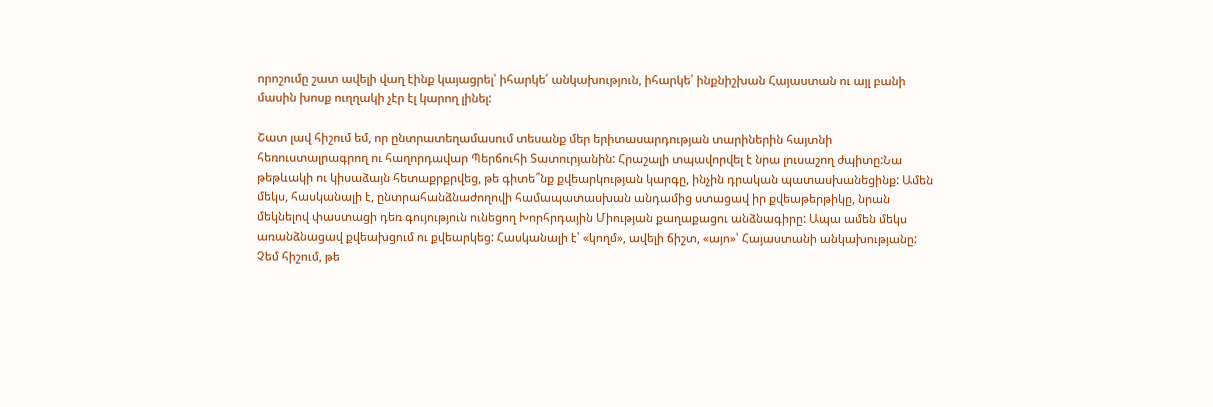որոշումը շատ ավելի վաղ էինք կայացրել՝ իհարկե՛ անկախություն, իհարկե՛ ինքնիշխան Հայաստան ու այլ բանի մասին խոսք ուղղակի չէր էլ կարող լինել:

Շատ լավ հիշում եմ, որ ընտրատեղամասում տեսանք մեր երիտասարդության տարիներին հայտնի հեռուստալրագրող ու հաղորդավար Պերճուհի Տատուրյանին: Հրաշալի տպավորվել է նրա լուսաշող ժպիտը:Նա թեթևակի ու կիսաձայն հետաքրքրվեց, թե գիտե՞նք քվեարկության կարգը, ինչին դրական պատասխանեցինք: Ամեն մեկս, հասկանալի է, ընտրահանձնաժողովի համապատասխան անդամից ստացավ իր քվեաթերթիկը, նրան մեկնելով փաստացի դեռ գույություն ունեցող Խորհրդային Միության քաղաքացու անձնագիրը: Ապա ամեն մեկս առանձնացավ քվեախցում ու քվեարկեց: Հասկանալի է՝ «կողմ», ավելի ճիշտ, «այո»՝ Հայաստանի անկախությանը:
Չեմ հիշում, թե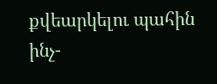քվեարկելու պահին ինչ-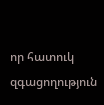որ հատուկ զգացողություն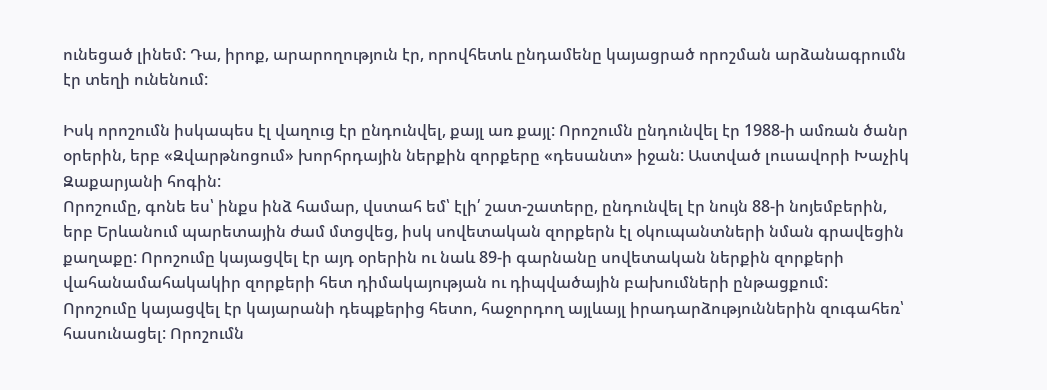ունեցած լինեմ: Դա, իրոք, արարողություն էր, որովհետև ընդամենը կայացրած որոշման արձանագրումն էր տեղի ունենում:

Իսկ որոշումն իսկապես էլ վաղուց էր ընդունվել, քայլ առ քայլ: Որոշումն ընդունվել էր 1988-ի ամռան ծանր օրերին, երբ «Զվարթնոցում» խորհրդային ներքին զորքերը «դեսանտ» իջան: Աստված լուսավորի Խաչիկ Զաքարյանի հոգին:
Որոշումը, գոնե ես՝ ինքս ինձ համար, վստահ եմ՝ էլի՛ շատ-շատերը, ընդունվել էր նույն 88-ի նոյեմբերին, երբ Երևանում պարետային ժամ մտցվեց, իսկ սովետական զորքերն էլ օկուպանտների նման գրավեցին քաղաքը: Որոշումը կայացվել էր այդ օրերին ու նաև 89-ի գարնանը սովետական ներքին զորքերի վահանամահակակիր զորքերի հետ դիմակայության ու դիպվածային բախումների ընթացքում:
Որոշումը կայացվել էր կայարանի դեպքերից հետո, հաջորդող այլևայլ իրադարձություններին զուգահեռ՝ հասունացել: Որոշումն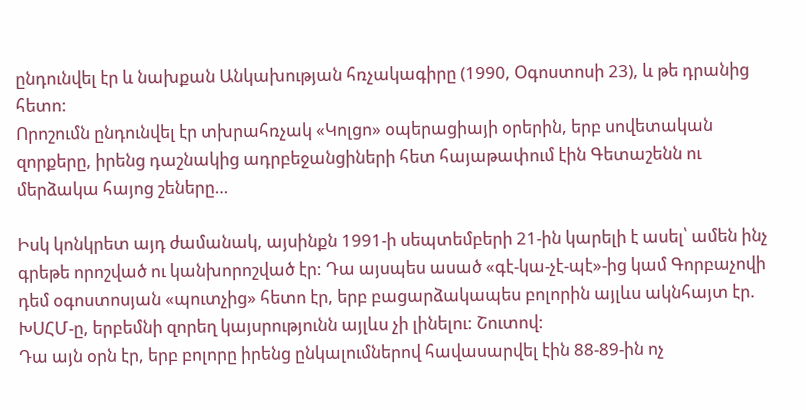ընդունվել էր և նախքան Անկախության հռչակագիրը (1990, Օգոստոսի 23), և թե դրանից հետո:
Որոշումն ընդունվել էր տխրահռչակ «Կոլցո» օպերացիայի օրերին, երբ սովետական զորքերը, իրենց դաշնակից ադրբեջանցիների հետ հայաթափում էին Գետաշենն ու մերձակա հայոց շեները…

Իսկ կոնկրետ այդ ժամանակ, այսինքն 1991-ի սեպտեմբերի 21-ին կարելի է ասել՝ ամեն ինչ գրեթե որոշված ու կանխորոշված էր: Դա այսպես ասած «գէ-կա-չէ-պէ»-ից կամ Գորբաչովի դեմ օգոստոսյան «պուտչից» հետո էր, երբ բացարձակապես բոլորին այլևս ակնհայտ էր. ԽՍՀՄ-ը, երբեմնի զորեղ կայսրությունն այլևս չի լինելու: Շուտով:
Դա այն օրն էր, երբ բոլորը իրենց ընկալումներով հավասարվել էին 88-89-ին ոչ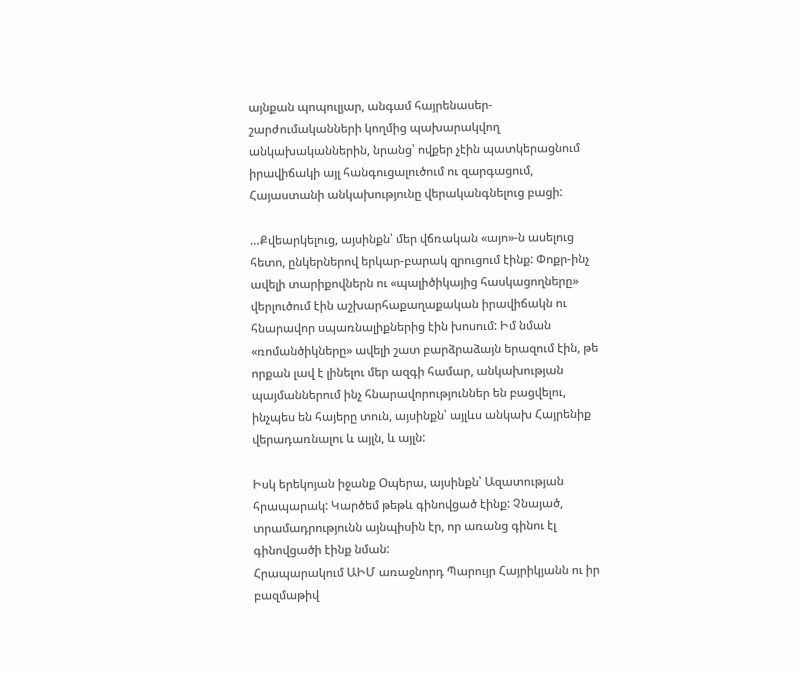այնքան պոպուլյար, անգամ հայրենասեր-շարժումականների կողմից պախարակվող անկախականներին, նրանց՝ ովքեր չէին պատկերացնում իրավիճակի այլ հանգուցալուծում ու զարգացում, Հայաստանի անկախությունը վերականգնելուց բացի:

…Քվեարկելուց, այսինքն՝ մեր վճռական «այո»-ն ասելուց հետո, ընկերներով երկար-բարակ զրուցում էինք: Փոքր-ինչ ավելի տարիքովներն ու «պալիծիկայից հասկացողները» վերլուծում էին աշխարհաքաղաքական իրավիճակն ու հնարավոր սպառնալիքներից էին խոսում: Իմ նման «ռոմանծիկները» ավելի շատ բարձրաձայն երազում էին, թե որքան լավ է լինելու մեր ազգի համար, անկախության պայմաններում ինչ հնարավորություններ են բացվելու, ինչպես են հայերը տուն, այսինքն՝ այլևս անկախ Հայրենիք վերադառնալու և այլն, և այլն:

Իսկ երեկոյան իջանք Օպերա, այսինքն՝ Ազատության հրապարակ: Կարծեմ թեթև գինովցած էինք: Չնայած, տրամադրությունն այնպիսին էր, որ առանց գինու էլ գինովցածի էինք նման:
Հրապարակում ԱԻՄ առաջնորդ Պարույր Հայրիկյանն ու իր բազմաթիվ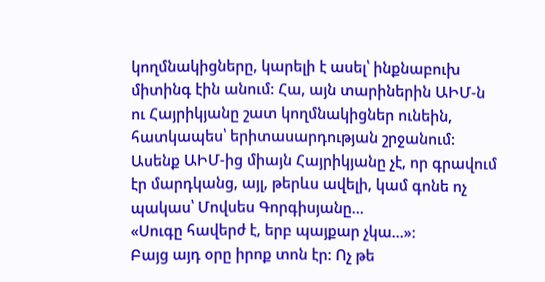կողմնակիցները, կարելի է ասել՝ ինքնաբուխ միտինգ էին անում: Հա, այն տարիներին ԱԻՄ-ն ու Հայրիկյանը շատ կողմնակիցներ ունեին, հատկապես՝ երիտասարդության շրջանում: Ասենք ԱԻՄ-ից միայն Հայրիկյանը չէ, որ գրավում էր մարդկանց, այլ, թերևս ավելի, կամ գոնե ոչ պակաս՝ Մովսես Գորգիսյանը…
«Սուգը հավերժ է, երբ պայքար չկա…»:
Բայց այդ օրը իրոք տոն էր: Ոչ թե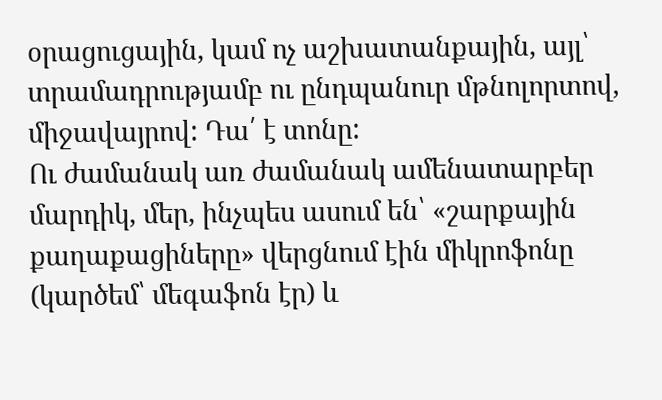օրացուցային, կամ ոչ աշխատանքային, այլ՝ տրամադրությամբ ու ընդպանուր մթնոլորտով, միջավայրով: Դա՛ է տոնը:
Ու ժամանակ առ ժամանակ ամենատարբեր մարդիկ, մեր, ինչպես ասում են՝ «շարքային քաղաքացիները» վերցնում էին միկրոֆոնը (կարծեմ՝ մեգաֆոն էր) և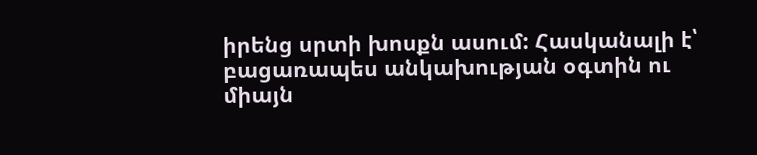իրենց սրտի խոսքն ասում: Հասկանալի է՝ բացառապես անկախության օգտին ու միայն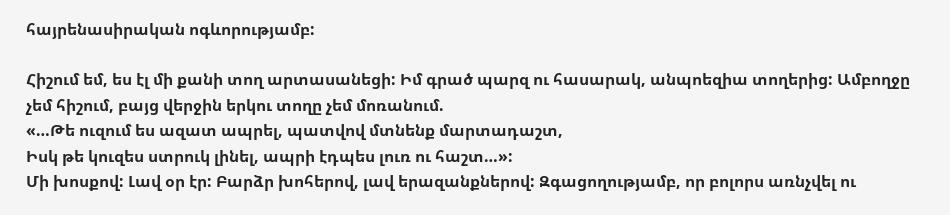հայրենասիրական ոգևորությամբ:

Հիշում եմ, ես էլ մի քանի տող արտասանեցի: Իմ գրած պարզ ու հասարակ, անպոեզիա տողերից: Ամբողջը չեմ հիշում, բայց վերջին երկու տողը չեմ մոռանում.
«…Թե ուզում ես ազատ ապրել, պատվով մտնենք մարտադաշտ,
Իսկ թե կուզես ստրուկ լինել, ապրի էդպես լուռ ու հաշտ…»:
Մի խոսքով: Լավ օր էր: Բարձր խոհերով, լավ երազանքներով: Զգացողությամբ, որ բոլորս առնչվել ու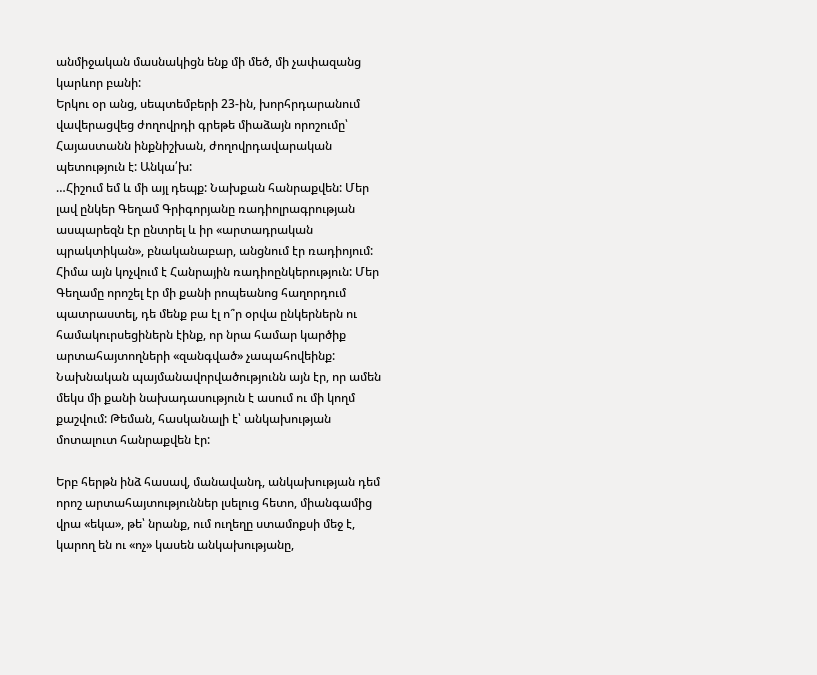անմիջական մասնակիցն ենք մի մեծ, մի չափազանց կարևոր բանի:
Երկու օր անց, սեպտեմբերի 23-ին, խորհրդարանում վավերացվեց ժողովրդի գրեթե միաձայն որոշումը՝ Հայաստանն ինքնիշխան, ժողովրդավարական պետություն է: Անկա՛խ:
…Հիշում եմ և մի այլ դեպք: Նախքան հանրաքվեն: Մեր լավ ընկեր Գեղամ Գրիգորյանը ռադիոլրագրության ասպարեզն էր ընտրել և իր «արտադրական պրակտիկան», բնականաբար, անցնում էր ռադիոյում: Հիմա այն կոչվում է Հանրային ռադիոընկերություն: Մեր Գեղամը որոշել էր մի քանի րոպեանոց հաղորդում պատրաստել, դե մենք բա էլ ո՞ր օրվա ընկերներն ու համակուրսեցիներն էինք, որ նրա համար կարծիք արտահայտողների «զանգված» չապահովեինք: Նախնական պայմանավորվածությունն այն էր, որ ամեն մեկս մի քանի նախադասություն է ասում ու մի կողմ քաշվում: Թեման, հասկանալի է՝ անկախության մոտալուտ հանրաքվեն էր:

Երբ հերթն ինձ հասավ, մանավանդ, անկախության դեմ որոշ արտահայտություններ լսելուց հետո, միանգամից վրա «եկա», թե՝ նրանք, ում ուղեղը ստամոքսի մեջ է, կարող են ու «ոչ» կասեն անկախությանը,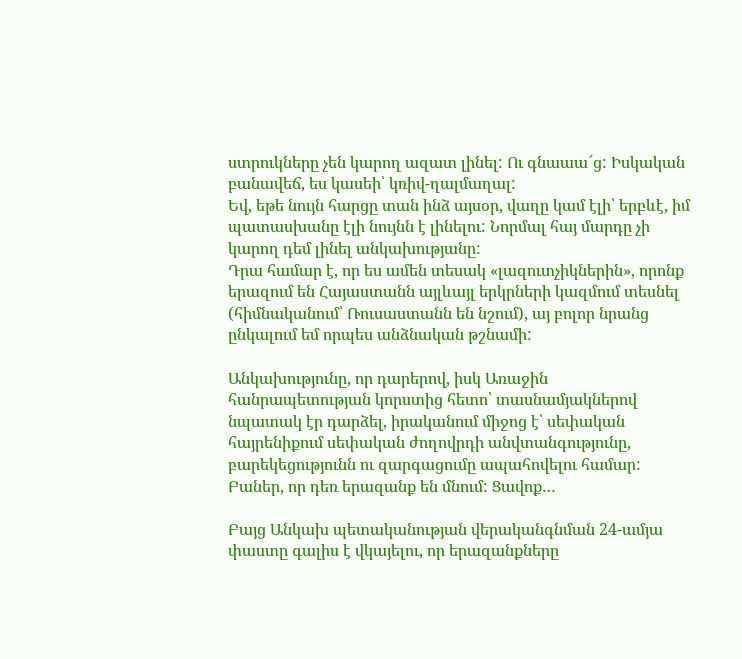ստրուկները չեն կարող ազատ լինել: Ու գնաաա՜ց: Իսկական բանավեճ, ես կասեի՝ կռիվ-ղալմաղալ:
Եվ, եթե նույն հարցը տան ինձ այսօր, վաղը կամ էլի՝ երբևէ, իմ պատասխանը էլի նույնն է լինելու: Նորմալ հայ մարդը չի կարող դեմ լինել անկախությանը:
Դրա համար է, որ ես ամեն տեսակ «լազուտչիկներին», որոնք երազում են Հայաստանն այլևայլ երկրների կազմում տեսնել (հիմնականում՝ Ռուսաստանն են նշում), այ բոլոր նրանց ընկալում եմ որպես անձնական թշնամի:

Անկախությունը, որ դարերով, իսկ Առաջին հանրապետության կորստից հետո՝ տասնամյակներով նպատակ էր դարձել, իրականում միջոց է՝ սեփական հայրենիքում սեփական ժողովրդի անվտանգությունը, բարեկեցությունն ու զարգացումը ապահովելու համար: Բաներ, որ դեռ երազանք են մնում: Ցավոք…

Բայց Անկախ պետականության վերականգնման 24-ամյա փաստը գալիս է վկայելու, որ երազանքները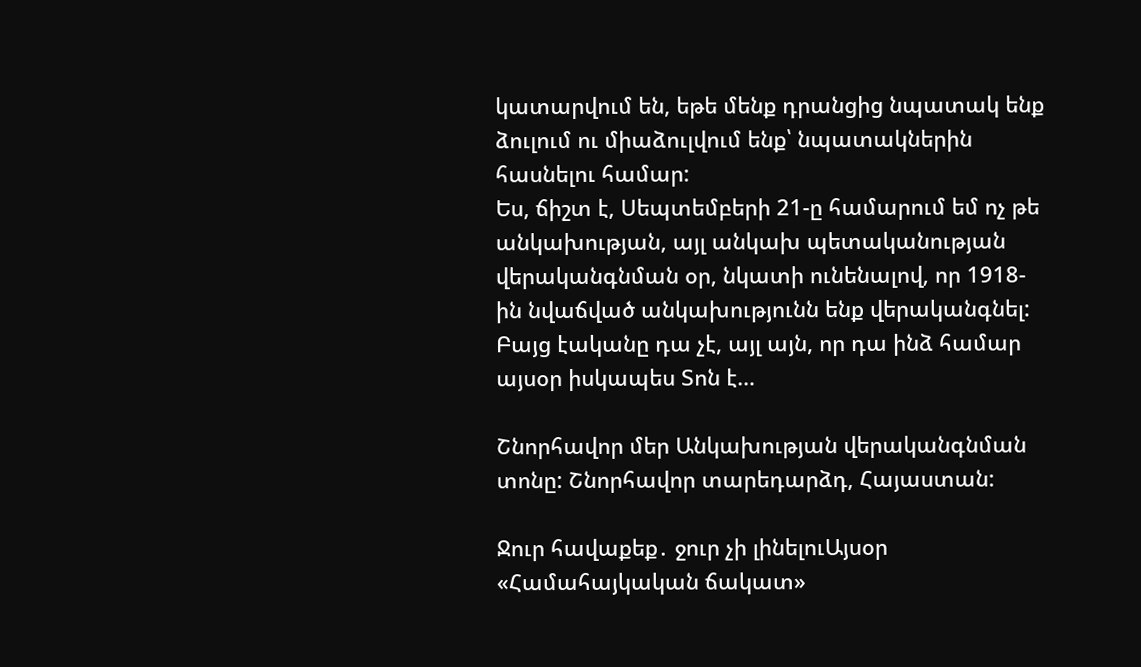կատարվում են, եթե մենք դրանցից նպատակ ենք ձուլում ու միաձուլվում ենք՝ նպատակներին հասնելու համար:
Ես, ճիշտ է, Սեպտեմբերի 21-ը համարում եմ ոչ թե անկախության, այլ անկախ պետականության վերականգնման օր, նկատի ունենալով, որ 1918-ին նվաճված անկախությունն ենք վերականգնել: Բայց էականը դա չէ, այլ այն, որ դա ինձ համար այսօր իսկապես Տոն է…

Շնորհավոր մեր Անկախության վերականգնման տոնը: Շնորհավոր տարեդարձդ, Հայաստան:

Ջուր հավաքեք․ ջուր չի լինելուԱյսօր «Համահայկական ճակատ»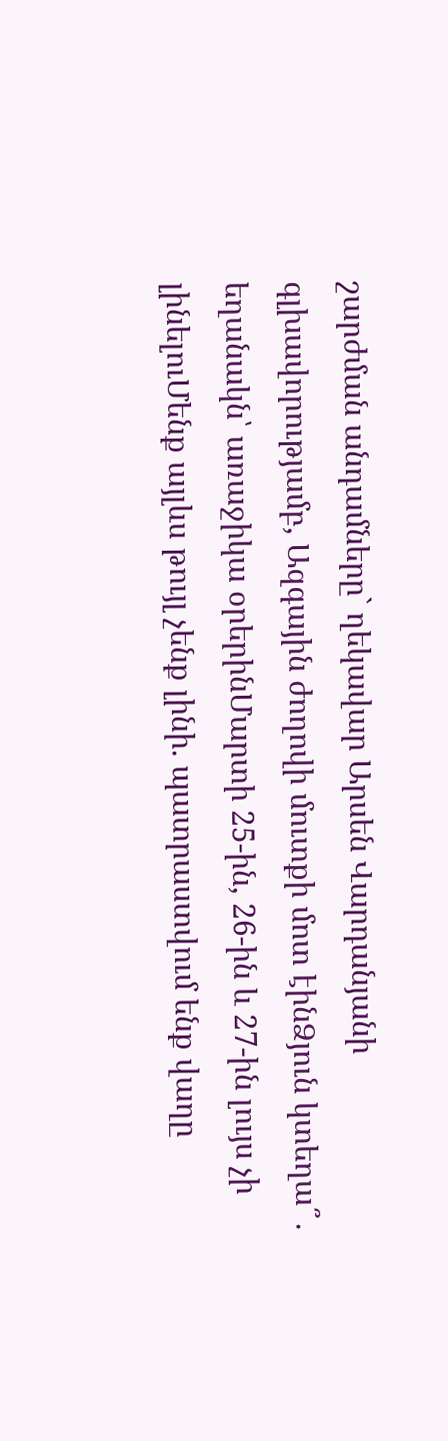շարժման անդամները` ղեկավար Արսեն Վարդանյանի գլխավորությամբ, Ազգային ժողովի մուտքի մոտ էինՁյուն կտեղա՞․ եղանակն՝ առաջիկա օրերինՄարտի 25-ին, 26-ին և 27-ին լույս չի լինելուՄենք այլևս թույլ չենք լինի. պատրաստվում ենք վաղը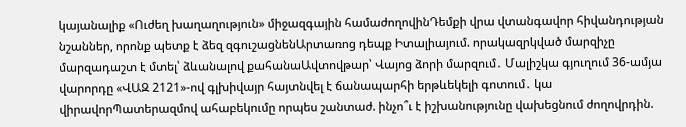կայանալիք «Ուժեղ խաղաղություն» միջազգային համաժողովինԴեմքի վրա վտանգավոր հիվանդության նշաններ, որոնք պետք է ձեզ զգուշացնենԱրտառոց դեպք Իտալիայում. որակազրկված մարզիչը մարզադաշտ է մտել՝ ձևանալով քահանաԱվտովթար՝ Վայոց ձորի մարզում․ Մալիշկա գյուղում 36-ամյա վարորդը «ՎԱԶ 2121»-ով գլխիվայր հայտնվել է ճանապարհի երթևեկելի գոտում․ կա վիրավորՊատերազմով ահաբեկումը որպես շանտաժ. ինչո՞ւ է իշխանությունը վախեցնում ժողովրդին.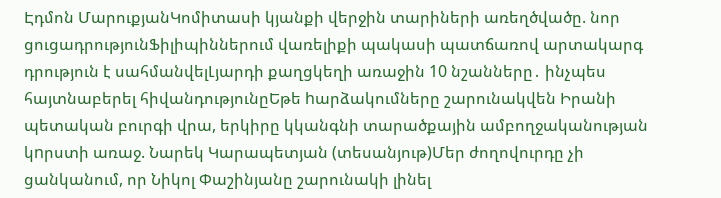Էդմոն ՄարուքյանԿոմիտասի կյանքի վերջին տարիների առեղծվածը. նոր ցուցադրությունՖիլիպիններում վառելիքի պակասի պատճառով արտակարգ դրություն է սահմանվելԼյարդի քաղցկեղի առաջին 10 նշանները․ ինչպես հայտնաբերել հիվանդությունըԵթե hարձակումները շարունակվեն Իրանի պետական բուրգի վրա, երկիրը կկանգնի տարածքային ամբողջականության կnրստի առաջ. Նարեկ Կարապետյան (տեսանյութ)Մեր ժողովուրդը չի ցանկանում, որ Նիկոլ Փաշինյանը շարունակի լինել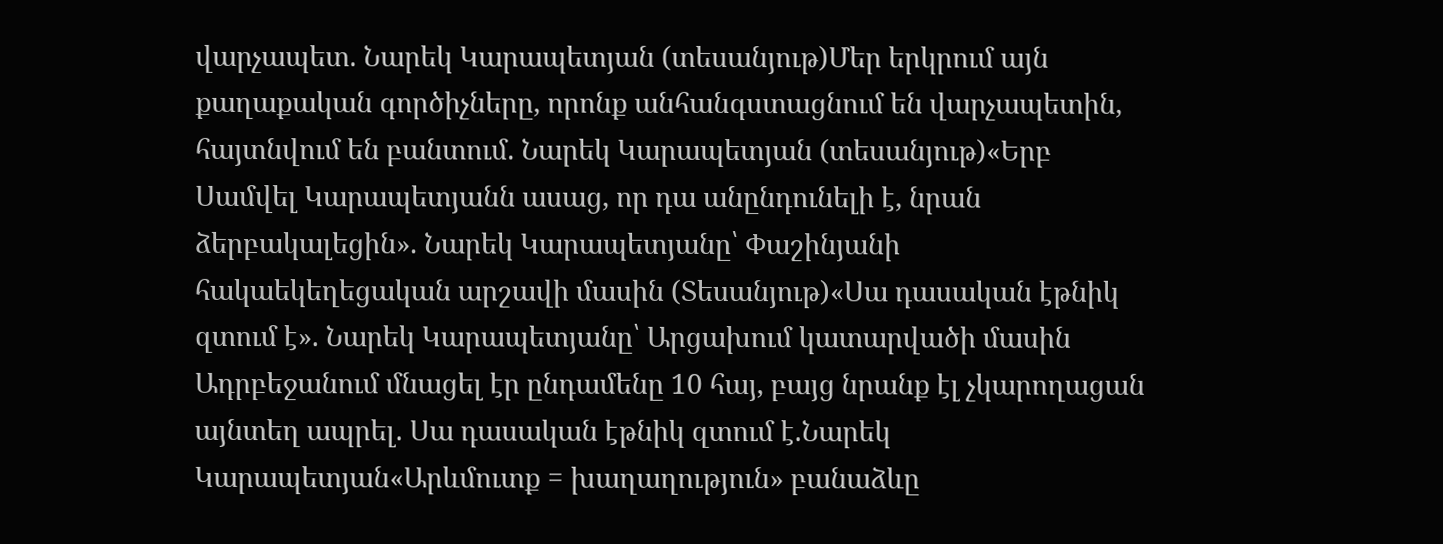վարչապետ. Նարեկ Կարապետյան (տեսանյութ)Մեր երկրում այն քաղաքական գործիչները, որոնք անհանգստացնում են վարչապետին, հայտնվում են բանտում. Նարեկ Կարապետյան (տեսանյութ)«Երբ Սամվել Կարապետյանն ասաց, որ դա անընդունելի է, նրան ձերբակալեցին». Նարեկ Կարապետյանը՝ Փաշինյանի հակաեկեղեցական արշավի մասին (Տեսանյութ)«Սա դասական էթնիկ զտում է». Նարեկ Կարապետյանը՝ Արցախում կատարվածի մասին Ադրբեջանում մնացել էր ընդամենը 10 հայ, բայց նրանք էլ չկարողացան այնտեղ ապրել. Սա դասական էթնիկ զտում է.Նարեկ Կարապետյան«Արևմուտք = խաղաղություն» բանաձևը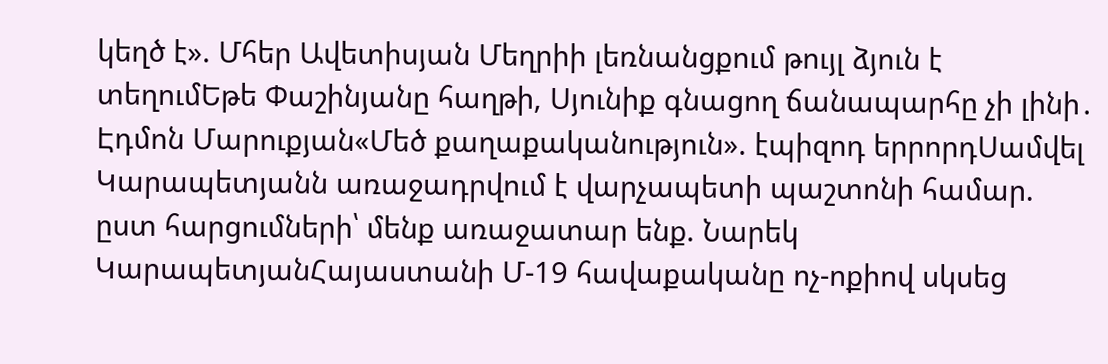կեղծ է». Մհեր Ավետիսյան Մեղրիի լեռնանցքում թույլ ձյուն է տեղումԵթե Փաշինյանը հաղթի, Սյունիք գնացող ճանապարհը չի լինի․ Էդմոն Մարուքյան«Մեծ քաղաքականություն». էպիզոդ երրորդՍամվել Կարապետյանն առաջադրվում է վարչապետի պաշտոնի համար. ըստ հարցումների՝ մենք առաջատար ենք. Նարեկ ԿարապետյանՀայաստանի Մ-19 հավաքականը ոչ-ոքիով սկսեց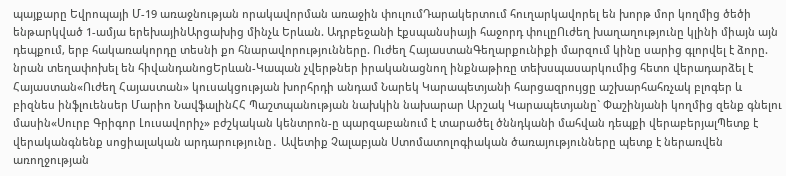պայքարը Եվրոպայի Մ-19 առաջնության որակավորման առաջին փուլումԴարակերտում հուղարկավորել են խորթ մոր կողմից ծեծի ենթարկված 1-ամյա երեխայինԱրցախից մինչև Երևան. Ադրբեջանի էքսպանսիայի հաջորդ փուլըՈւժեղ խաղաղությունը կլինի միայն այն դեպքում, երբ հակառակորդը տեսնի քո հնարավորությունները. Ուժեղ ՀայաստանԳեղարքունիքի մարզում կինը սարից գլորվել է ձորը. նրան տեղափոխել են հիվանդանոցԵրևան-Կապան չվերթներ իրականացնող ինքնաթիռը տեխսպասարկումից հետո վերադարձել է Հայաստան«Ուժեղ Հայաստան» կուսակցության խորհրդի անդամ Նարեկ Կարապետյանի հարցազրույցը աշխարհահռչակ բլոգեր և բիզնես ինֆլուենսեր Մարիո ՆավֆալինՀՀ Պաշտպանության նախկին նախարար Արշակ Կարապետյանը` Փաշինյանի կողմից զենք գնելու մասին«Սուրբ Գրիգոր Լուսավորիչ» բժշկական կենտրոն-ը պարզաբանում է տարածել ծննդկանի մահվան դեպքի վերաբերյալՊետք է վերականգնենք սոցիալական արդարությունը․ Ավետիք Չալաբյան Ստոմատոլոգիական ծառայությունները պետք է ներառվեն առողջության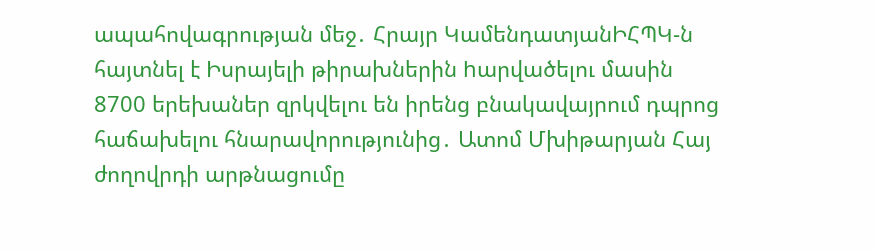ապահովագրության մեջ․ Հրայր ԿամենդատյանԻՀՊԿ-ն հայտնել է Իսրայելի թիրախներին hարվածելու մասին 8700 երեխաներ զրկվելու են իրենց բնակավայրում դպրոց հաճախելու հնարավորությունից․ Ատոմ Մխիթարյան Հայ ժողովրդի արթնացումը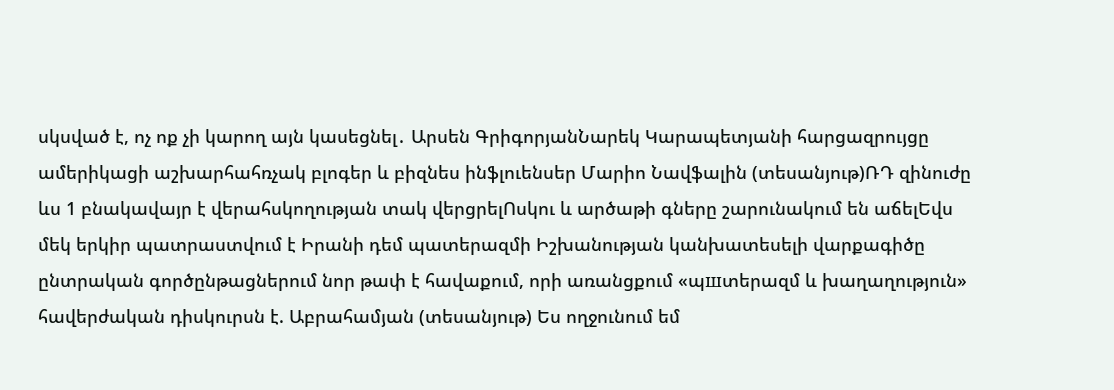սկսված է, ոչ ոք չի կարող այն կասեցնել․ Արսեն ԳրիգորյանՆարեկ Կարապետյանի հարցազրույցը ամերիկացի աշխարհահռչակ բլոգեր և բիզնես ինֆլուենսեր Մարիո Նավֆալին (տեսանյութ)ՌԴ զինուժը ևս 1 բնակավայր է վերահսկողության տակ վերցրելՈսկու և արծաթի գները շարունակում են աճելԵվս մեկ երկիր պատրաստվում է Իրանի դեմ պատերազմի Իշխանության կանխատեսելի վարքագիծը ընտրական գործընթացներում նոր թափ է հավաքում, որի առանցքում «պшտերազմ և խաղաղություն» հավերժական դիսկուրսն է. Աբրահամյան (տեսանյութ) Ես ողջունում եմ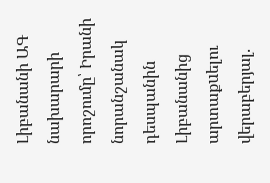Լիբանանի ԱԳ նախարարի որոշումը՝ Իրանի նորանշանակ դեսպանին Լիբանանից արտաքuելու վերաբերյալ.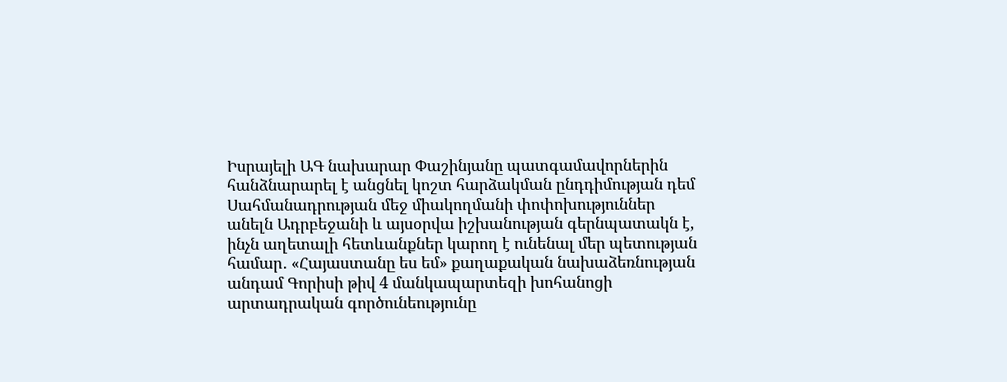Իսրայելի ԱԳ նախարար Փաշինյանը պատգամավորներին հանձնարարել է անցնել կոշտ հարձակման ընդդիմության դեմ Սահմանադրության մեջ միակողմանի փոփոխություններ անելն Ադրբեջանի և այսօրվա իշխանության գերնպատակն է, ինչն աղետալի հետևանքներ կարող է ունենալ մեր պետության համար․ «Հայաստանը ես եմ» քաղաքական նախաձեռնության անդամ Գորիսի թիվ 4 մանկապարտեզի խոհանոցի արտադրական գործունեությունը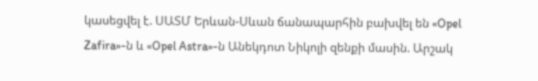կասեցվել է. ՍԱՏՄ Երևան-Սևան ճանապարհին բախվել են «Opel Zafira»-ն և «Opel Astra»-ն Անեկդոտ Նիկոլի զենքի մասին. Արշակ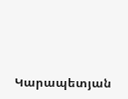Կարապետյան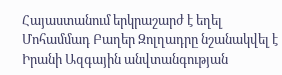Հայաստանում երկրաշարժ է եղել Մոհամմադ Բաղեր Զոլղադրը նշանակվել է Իրանի Ազգային անվտանգության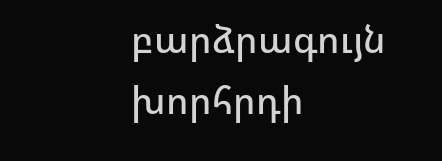բարձրագույն խորհրդի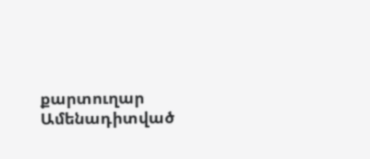քարտուղար
Ամենադիտված